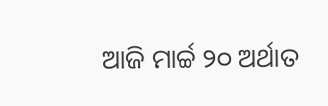ଆଜି ମାର୍ଚ୍ଚ ୨୦ ଅର୍ଥାତ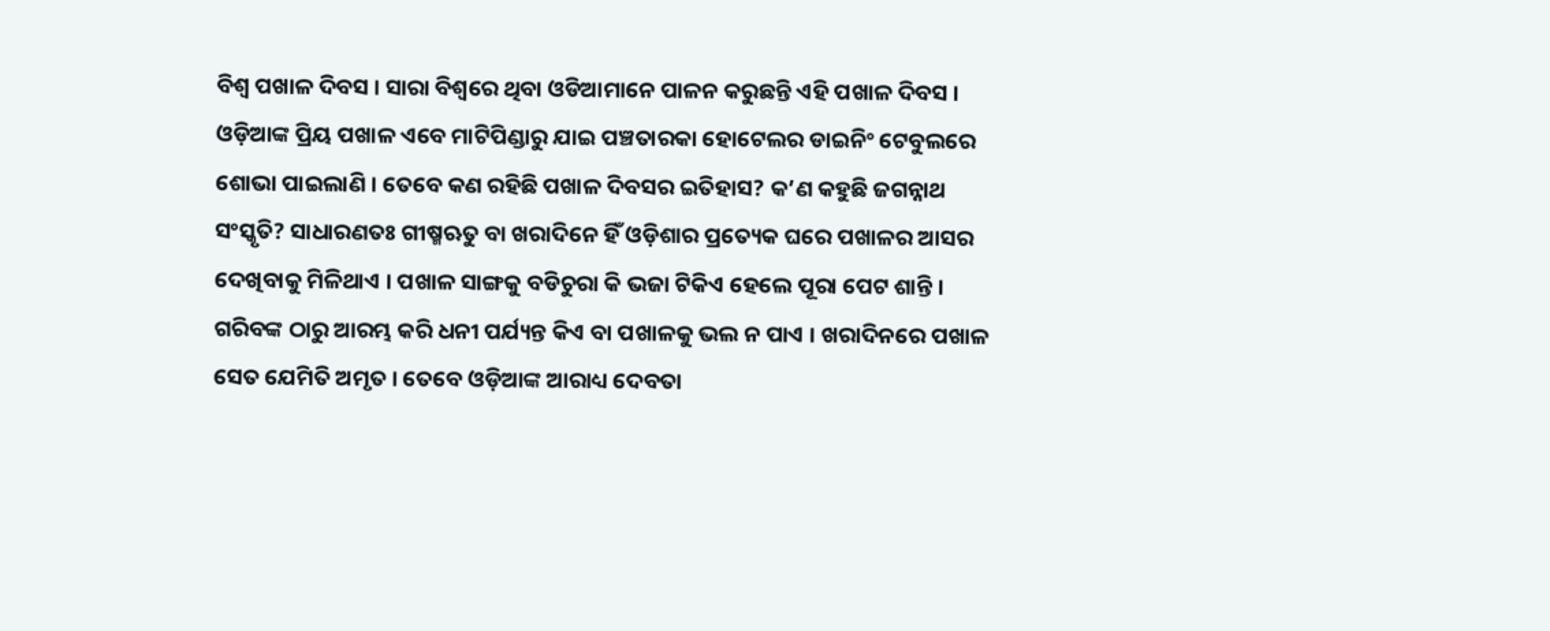ବିଶ୍ୱ ପଖାଳ ଦିବସ । ସାରା ବିଶ୍ବରେ ଥିବା ଓଡିଆମାନେ ପାଳନ କରୁଛନ୍ତି ଏହି ପଖାଳ ଦିବସ । ଓଡ଼ିଆଙ୍କ ପ୍ରିୟ ପଖାଳ ଏବେ ମାଟିପିଣ୍ଡାରୁ ଯାଇ ପଞ୍ଚତାରକା ହୋଟେଲର ଡାଇନିଂ ଟେବୁଲରେ ଶୋଭା ପାଇଲାଣି । ତେବେ କଣ ରହିଛି ପଖାଳ ଦିବସର ଇତିହାସ? କ’ଣ କହୁଛି ଜଗନ୍ନାଥ ସଂସ୍କୃତି? ସାଧାରଣତଃ ଗୀଷ୍ମଋତୁ ବା ଖରାଦିନେ ହିଁ ଓଡ଼ିଶାର ପ୍ରତ୍ୟେକ ଘରେ ପଖାଳର ଆସର ଦେଖିବାକୁ ମିଳିଥାଏ । ପଖାଳ ସାଙ୍ଗକୁ ବଡିଚୁରା କି ଭଜା ଟିକିଏ ହେଲେ ପୂରା ପେଟ ଶାନ୍ତି । ଗରିବଙ୍କ ଠାରୁ ଆରମ୍ଭ କରି ଧନୀ ପର୍ଯ୍ୟନ୍ତ କିଏ ବା ପଖାଳକୁ ଭଲ ନ ପାଏ । ଖରାଦିନରେ ପଖାଳ ସେତ ଯେମିତି ଅମୃତ । ତେବେ ଓଡ଼ିଆଙ୍କ ଆରାଧ୍ୟ ଦେବତା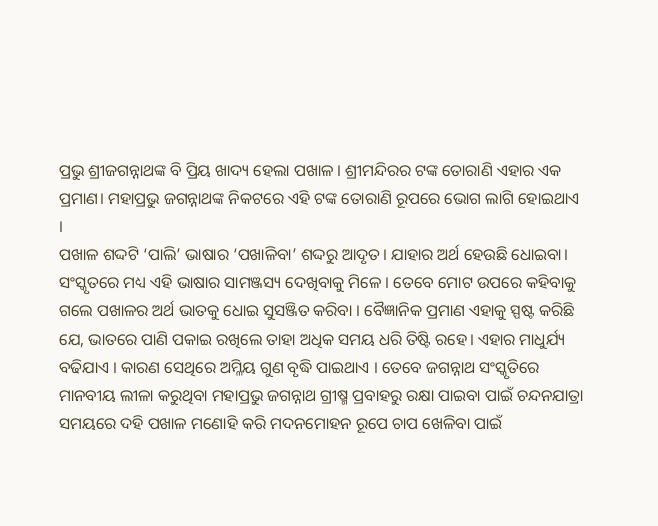ପ୍ରଭୁ ଶ୍ରୀଜଗନ୍ନାଥଙ୍କ ବି ପ୍ରିୟ ଖାଦ୍ୟ ହେଲା ପଖାଳ । ଶ୍ରୀମନ୍ଦିରର ଟଙ୍କ ତୋରାଣି ଏହାର ଏକ ପ୍ରମାଣ। ମହାପ୍ରଭୁ ଜଗନ୍ନାଥଙ୍କ ନିକଟରେ ଏହି ଟଙ୍କ ତୋରାଣି ରୂପରେ ଭୋଗ ଲାଗି ହୋଇଥାଏ ।
ପଖାଳ ଶଦ୍ଦଟି ‘ପାଲି’ ଭାଷାର ‘ପଖାଳିବା’ ଶଦ୍ଦରୁ ଆଦୃତ। ଯାହାର ଅର୍ଥ ହେଉଛି ଧୋଇବା। ସଂସ୍କୃତରେ ମଧ୍ୟ ଏହି ଭାଷାର ସାମଞ୍ଜସ୍ୟ ଦେଖିବାକୁ ମିଳେ । ତେବେ ମୋଟ ଉପରେ କହିବାକୁ ଗଲେ ପଖାଳର ଅର୍ଥ ଭାତକୁ ଧୋଇ ସୁସଞ୍ଜିତ କରିବା । ବୈଜ୍ଞାନିକ ପ୍ରମାଣ ଏହାକୁ ସ୍ପଷ୍ଟ କରିଛି ଯେ, ଭାତରେ ପାଣି ପକାଇ ରଖିଲେ ତାହା ଅଧିକ ସମୟ ଧରି ତିଷ୍ଟି ରହେ। ଏହାର ମାଧୁର୍ଯ୍ୟ ବଢିଯାଏ । କାରଣ ସେଥିରେ ଅମ୍ଳିୟ ଗୁଣ ବୃଦ୍ଧି ପାଇଥାଏ । ତେବେ ଜଗନ୍ନାଥ ସଂସ୍କୃତିରେ ମାନବୀୟ ଲୀଳା କରୁଥିବା ମହାପ୍ରଭୁ ଜଗନ୍ନାଥ ଗ୍ରୀଷ୍ମ ପ୍ରବାହରୁ ରକ୍ଷା ପାଇବା ପାଇଁ ଚନ୍ଦନଯାତ୍ରା ସମୟରେ ଦହି ପଖାଳ ମଣୋହି କରି ମଦନମୋହନ ରୂପେ ଚାପ ଖେଳିବା ପାଇଁ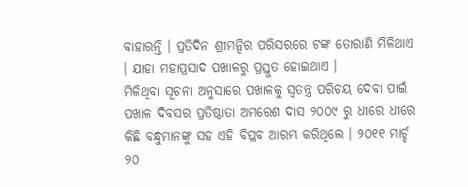ବାହାରନ୍ତି । ପ୍ରତିଦିନ ଶ୍ରୀମନ୍ଦିର ପରିସରରେ ଟଙ୍କ ତୋରାଣି ମିଳିଥାଏ । ଯାହା ମହାପ୍ରସାଦ ପଖାଳରୁ ପ୍ରସ୍ତୁତ ହୋଇଥାଏ ।
ମିଳିଥିବା ସୂଚନା ଅନୁସାରେ ପଖାଳକୁ ସ୍ବତନ୍ତ୍ର ପରିଚୟ ଦେବା ପାଇଁ ପଖାଳ ଦିବସର ପ୍ରତିଷ୍ଠାତା ଅମରେଶ ଦାସ ୨୦୦୯ ରୁ ଧୀରେ ଧୀରେ କିଛି ବନ୍ଧୁମାନଙ୍କୁ ସହ ଏହି ବିପ୍ଳବ ଆରମ୍ଭ କରିଥିଲେ । ୨୦୧୧ ମାର୍ଚ୍ଚ ୨୦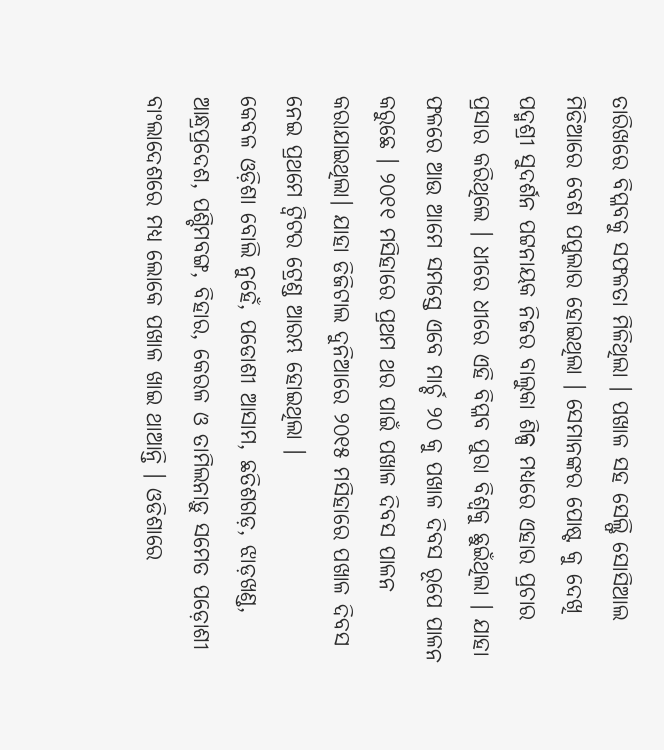ତାରିଖରେ ବିପ୍ଳବକୁ ସଫଳତା ମିଳିଥିଲା । ପଖାଳ ସହ ସେଲ୍ଫି ସୋସିଆଲ ମିଡିଆରେ ବେଶ ପପୁଲାର ହୋଇଥିଲା । ସେମାନଙ୍କର ପୋଷ୍ଟ କୁ ଦେଖି ପଦ୍ମଶ୍ରୀ ସୁଦର୍ଶନ ପଟ୍ଟନାୟକ ନିଜର ବାଲୁକା ଶିଳ୍ପ ମଧ୍ୟରେ ଏହାର ପ୍ରଚାର ପ୍ରସାର କରିଥିଲେ । ଧୀରେ ଧୀରେ ଏହି ବିପ୍ଳବ ପୁରା ବିଶ୍ୱକୁ ଛୁଇଁଥିଲା । ଯାହା ଫଳରେ ଆଉ ଆମେ ସମସ୍ତେ ଏବେ ମାର୍ଚ୍ଚ ୨୦ କୁ ପଖାଳ ଦିବସ ରୂପେ ପାଳନ କରୁଛେ । ୨୦୧୧ ମସିହାରେ ପ୍ରଥମ ଥର ପାଇଁ ପଖାଳ ଦିବସ ପାଳନ କରାଯାଇଥିଲା। ଯାହା ଡିଜିଟାଲ ଦୁନିଆରେ ୨୦୧୫ ମସିହାରେ ପଖାଳ ଦିବସ ନେଇ ପ୍ରଥମେ ଟ୍ୱିଟର ଟ୍ରେଣ୍ଡ ଆରମ୍ଭ ହୋଇଥିଲା ।
କେବଳ ଓଡ଼ିଶା ବୋଲି ନୁହେଁ, ପଡୋଶୀ ଆସାମ, ଛତିଶଗଡ଼, ଝାଡ଼ଖଣ୍ଡ, ଆନ୍ଧ୍ରପ୍ରଦେଶ, ପଶ୍ଚିମବଙ୍ଗ, ବିହାର, କେରଳ ଓ ତାମିଲନାଡ଼ୁ ସମେତ ପଡ଼ୋଶୀ ବାଂଲାଦେଶରେ ମଧ୍ୟ ଲୋକେ ପଖାଳ ଖାଇ ଥାଆନ୍ତି । ଓଡିଶାରେ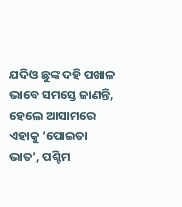ଯଦିଓ ଛୁଙ୍କ ଦହି ପଖାଳ ଭାବେ ସମସ୍ତେ ଜାଣନ୍ତି, ହେଲେ ଆସାମରେ ଏହାକୁ ‘ପୋଇତା ଭାତ’, ପଶ୍ଚିମ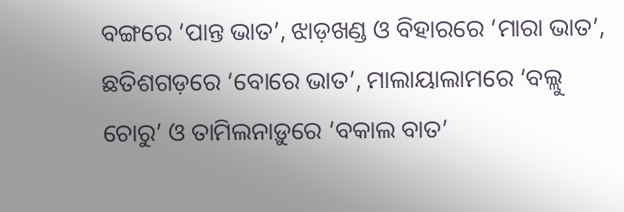ବଙ୍ଗରେ ‘ପାନ୍ତ ଭାତ’, ଝାଡ଼ଖଣ୍ଡ ଓ ବିହାରରେ ‘ମାରା ଭାତ’, ଛତିଶଗଡ଼ରେ ‘ବୋରେ ଭାତ’, ମାଲାୟାଲାମରେ ‘ବଲ୍ଲୁ ଚୋରୁ’ ଓ ତାମିଲନାଡ଼ୁରେ ‘ବକାଲ ବାତ’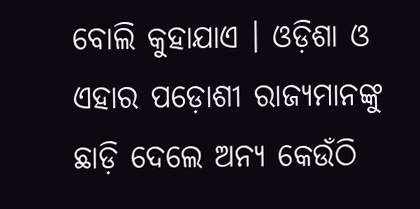ବୋଲି କୁହାଯାଏ । ଓଡ଼ିଶା ଓ ଏହାର ପଡ଼ୋଶୀ ରାଜ୍ୟମାନଙ୍କୁ ଛାଡ଼ି ଦେଲେ ଅନ୍ୟ କେଉଁଠି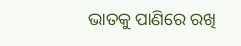ଭାତକୁ ପାଣିରେ ରଖି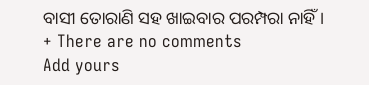ବାସୀ ତୋରାଣି ସହ ଖାଇବାର ପରମ୍ପରା ନାହିଁ ।
+ There are no comments
Add yours